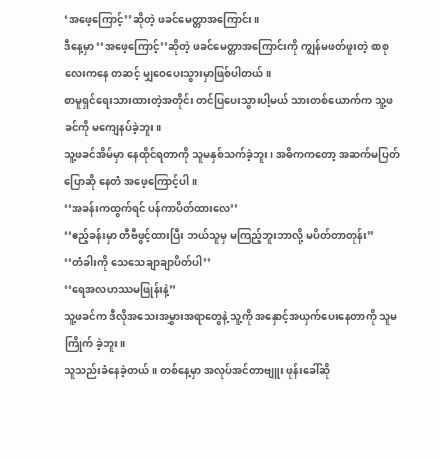‘အဖေ့ကြောင့်’’ဆိုတဲ့ ဖခင်မေတ္တာအကြောင်း။
ဒီနေ့မှာ ‘‘အဖေ့ကြောင့်’’ဆိုတဲ့ ဖခင်မေတ္တာအကြောင်းကို ကျွန်မဖတ်ဖူးတဲ့ စာစုလေးကနေ တဆင့် မျှဝေပေးသွားမှာဖြစ်ပါတယ်။
စာမူရှင်ရေးသားထားတဲ့အတိုင်း တင်ပြပေးသွားပါ့မယ် သားတစ်ယောက်က သူ့ဖခင်ကို မကျေနပ်ခဲ့ဘူး။
သူ့ဖခင်အိမ်မှာ နေထိုင်ရတာကို သူမနှစ်သက်ခဲ့ဘူး၊ အဓိကကတော့ အဆက်မပြတ်ပြောဆို နေတဲံ အဖေ့ကြောင့်ပါ။
‘‘အခန်းကထွက်ရင် ပန်ကာပိတ်ထားလေ’’
‘‘ဧည့်ခန်းမှာ တီဗီဖွင့်ထားပြီး ဘယ်သူမှ မကြည့်ဘူးဘာလို့ မပိတ်တာတုန်း’’
‘‘တံခါးကို သေသေချာချာပိတ်ပါ’’
‘‘ရေအလဟဿမဖြုန်းနဲ့’’
သူ့ဖခင်က ဒီလိုအသေးအမွှားအရာတွေနဲ့ သူ့ကို အနှောင့်အယှက်ပေးနေတာကို သူမကြိုက် ခဲ့ဘူး။
သူသည်းခံနေခဲ့တယ်။ တစ်နေ့မှာ အလုပ်အင်တာဗျူး ဖုန်းခေါ်ဆို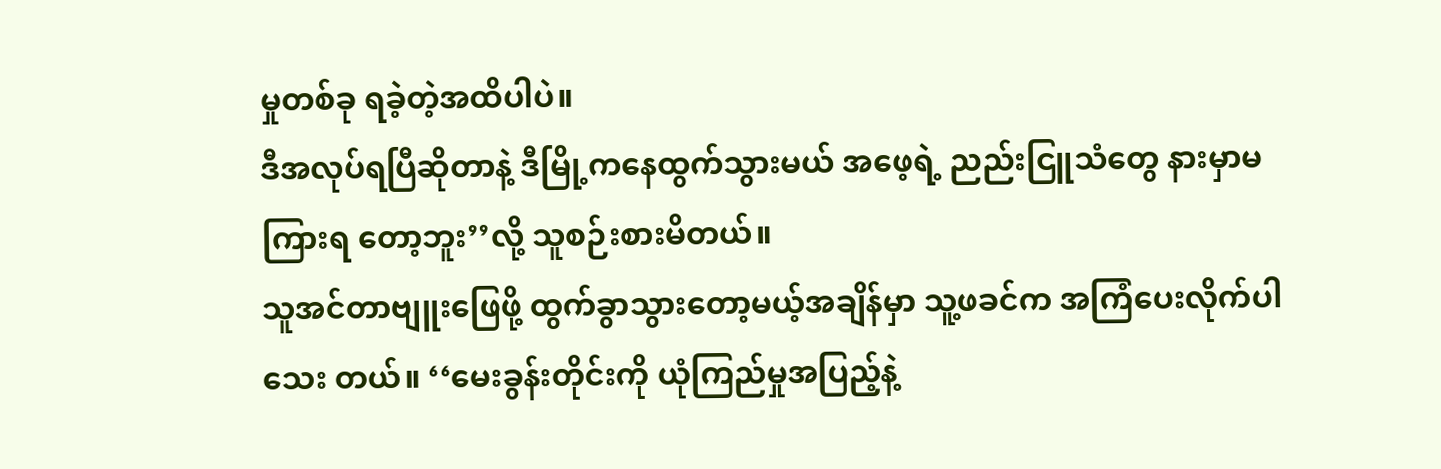မှုတစ်ခု ရခဲ့တဲ့အထိပါပဲ။
ဒီအလုပ်ရပြီဆိုတာနဲ့ ဒီမြို့ကနေထွက်သွားမယ် အဖေ့ရဲ့ ညည်းငြူသံတွေ နားမှာမကြားရ တော့ဘူး’’လို့ သူစဉ်းစားမိတယ်။
သူအင်တာဗျူးဖြေဖို့ ထွက်ခွာသွားတော့မယ့်အချိန်မှာ သူ့ဖခင်က အကြံပေးလိုက်ပါသေး တယ်။ ‘‘မေးခွန်းတိုင်းကို ယုံကြည်မှုအပြည့်နဲ့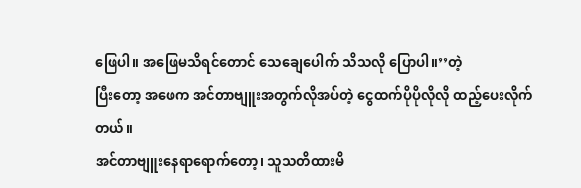ဖြေပါ။ အဖြေမသိရင်တောင် သေချေပေါက် သိသလို ပြောပါ။’’တဲ့
ပြီးတော့ အဖေက အင်တာဗျူးအတွက်လိုအပ်တဲ့ ငွေထက်ပိုပိုလိုလို ထည့်ပေးလိုက်တယ်။
အင်တာဗျူးနေရာရောက်တော့၊ သူသတိထားမိ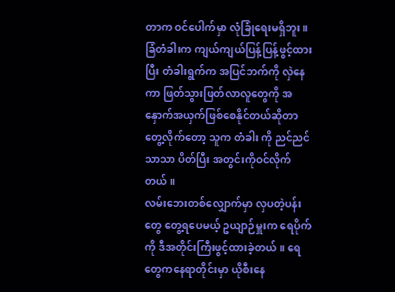တာက ဝင်ပေါက်မှာ လုံခြုံရေးမရှိဘူး။
ခြံတံခါးက ကျယ်ကျယ်ပြန့်ပြန့်ဖွင့်ထားပြီး တံခါးရွက်က အပြင်ဘက်ကို လှဲနေကာ ဖြတ်သွားဖြတ်လာလူတွေကို အနှောက်အယှက်ဖြစ်စေနိုင်တယ်ဆိုတာ တွေ့လိုက်တော့ သူက တံခါး ကို ညင်ညင်သာသာ ပိတ်ပြီး အတွင်းကိုဝင်လိုက်တယ်။
လမ်းဘေးတစ်လျှောက်မှာ လှပတဲ့ပန်းတွေ တွေ့ရပေမယ့် ဥယျာဉ်မှူးက ရေပိုက်ကို ဒီအတိုင်းကြီးဖွင့်ထားခဲ့တယ်။ ရေတွေကနေရာတိုင်းမှာ ယိုစီးနေ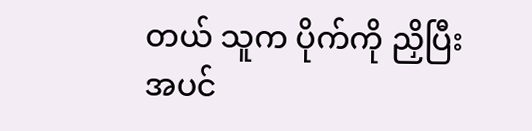တယ် သူက ပိုက်ကို ညှိပြီး အပင်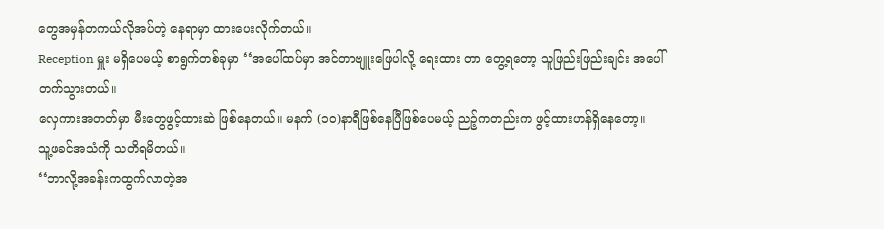တွေအမှန်တကယ်လိုအပ်တဲ့ နေရာမှာ ထားပေးလိုက်တယ်။
Reception မှူး မရှိပေမယ့် စာရွက်တစ်ခုမှာ ‘‘အပေါ်ထပ်မှာ အင်တာဗျူးဖြေပါလို့ ရေးထား တာ တွေ့ရတော့ သူဖြည်းဖြည်းချင်း အပေါ်တက်သွားတယ်။
လှေကားအတတ်မှာ မီးတွေဖွင့်ထားဆဲ ဖြစ်နေတယ်။ မနက် (၁၀)နာရီဖြစ်နေပြီဖြစ်ပေမယ့် ညဉ့်ကတည်းက ဖွင့်ထားဟန်ရှိနေတော့။
သူ့ဖခင်အသံကို သတိရမိတယ်။
‘‘ဘာလို့အခန်းကထွက်လာတဲ့အ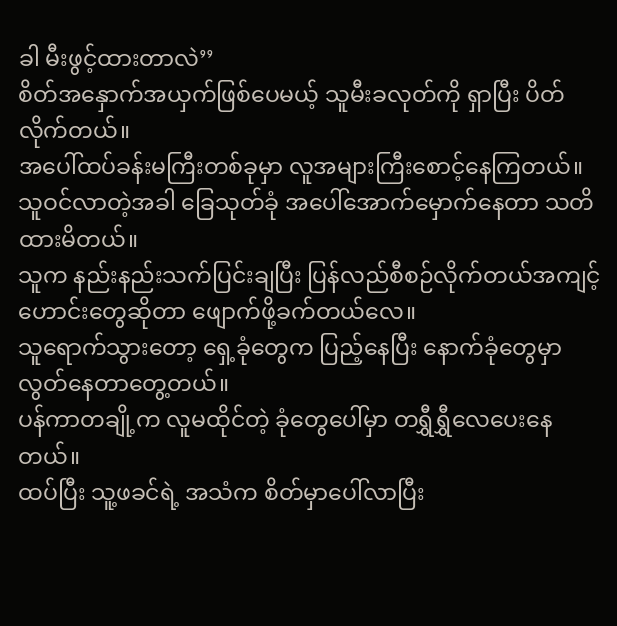ခါ မီးဖွင့်ထားတာလဲ’’
စိတ်အနှောက်အယှက်ဖြစ်ပေမယ့် သူမီးခလုတ်ကို ရှာပြီး ပိတ်လိုက်တယ်။
အပေါ်ထပ်ခန်းမကြီးတစ်ခုမှာ လူအများကြီးစောင့်နေကြတယ်။ သူဝင်လာတဲ့အခါ ခြေသုတ်ခုံ အပေါ်အောက်မှောက်နေတာ သတိထားမိတယ်။
သူက နည်းနည်းသက်ပြင်းချပြီး ပြန်လည်စီစဉ်လိုက်တယ်အကျင့်ဟောင်းတွေဆိုတာ ဖျောက်ဖို့ခက်တယ်လေ။
သူရောက်သွားတော့ ရှေ့ခုံတွေက ပြည့်နေပြီး နောက်ခုံတွေမှာ လွတ်နေတာတွေ့တယ်။
ပန်ကာတချို့က လူမထိုင်တဲ့ ခုံတွေပေါ်မှာ တရွှီရွှီလေပေးနေတယ်။
ထပ်ပြီး သူ့ဖခင်ရဲ့ အသံက စိတ်မှာပေါ်လာပြီး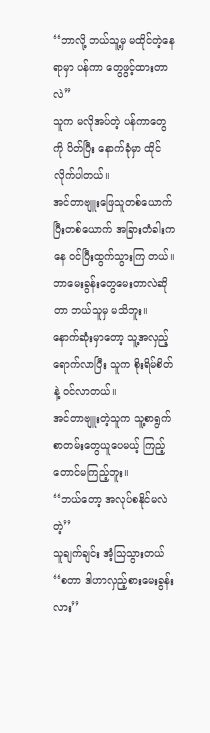‘‘ဘာလို့ ဘယ်သူ့မှ မထိုင်တဲ့နေရာမှာ ပန်ကာ တွေဖွင့်ထားတာလဲ’’
သူက မလိုအပ်တဲ့ ပန်ကာတွေကို ပိတ်ပြီး နောက်ခုံမှာ ထိုင်လိုက်ပါတယ်။
အင်တာဗျူးဖြေသူတစ်ယောက်ပြီးတစ်ယောက် အခြားတံခါးကနေ ဝင်ပြီးထွက်သွားကြ တယ်။ ဘာမေးခွန်းတွေမေးတာလဲဆိုတာ ဘယ်သူမှ မသိဘူး။
နောက်ဆုံးမှာတော့ သူ့အလှည့်ရောက်လာပြီး သူက စိုးရိမ်စိတ်နဲ့ ဝင်လာတယ်။
အင်တာဗျူးတဲ့သူက သူ့စာရွက်စာတမ်းတွေယူပေမယ့် ကြည့်တောင်မကြည့်ဘူး။
‘‘ဘယ်တော့ အလုပ်စနိုင်မလဲတဲ့’’
သူချက်ချင်း အံ့သြသွားတယ်
‘‘စတာ ဒါဟာလှည့်စားမေးခွန်းလား’’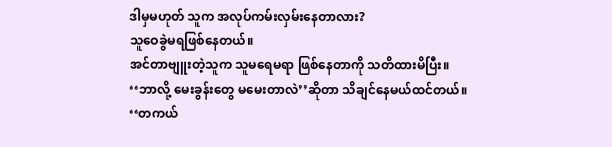ဒါမှမဟုတ် သူက အလုပ်ကမ်းလှမ်းနေတာလား?
သူဝေခွဲမရဖြစ်နေတယ်။
အင်တာဗျူးတဲ့သူက သူမရေမရာ ဖြစ်နေတာကို သတိထားမိပြီး။
‘‘ဘာလို့ မေးခွန်းတွေ မမေးတာလဲ’’ဆိုတာ သိချင်နေမယ်ထင်တယ်။
‘‘တကယ်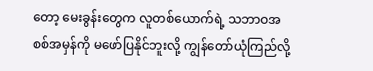တော့ မေးခွန်းတွေက လူတစ်ယောက်ရဲ့ သဘာဝအစစ်အမှန်ကို မဖော်ပြနိုင်ဘူးလို့ ကျွန်တော်ယုံကြည်လို့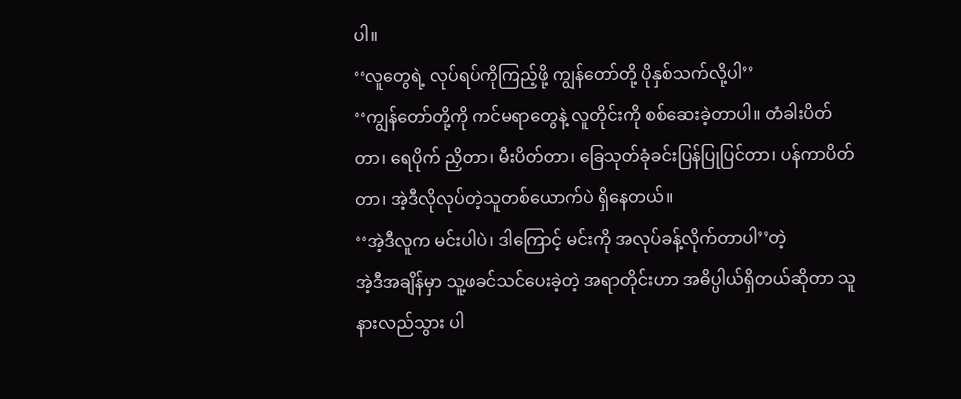ပါ။
‘‘လူတွေရဲ့ လုပ်ရပ်ကိုကြည့်ဖို့ ကျွန်တော်တို့ ပိုနှစ်သက်လို့ပါ’’
‘‘ကျွန်တော်တို့ကို ကင်မရာတွေနဲ့ လူတိုင်းကို စစ်ဆေးခဲ့တာပါ။ တံခါးပိတ်တာ၊ ရေပိုက် ညှိတာ၊ မီးပိတ်တာ၊ ခြေသုတ်ခုံခင်းပြန်ပြုပြင်တာ၊ ပန်ကာပိတ်တာ၊ အဲ့ဒီလိုလုပ်တဲ့သူတစ်ယောက်ပဲ ရှိနေတယ်။
‘‘အဲ့ဒီလူက မင်းပါပဲ၊ ဒါကြောင့် မင်းကို အလုပ်ခန့်လိုက်တာပါ’’တဲ့
အဲ့ဒီအချိန်မှာ သူ့ဖခင်သင်ပေးခဲ့တဲ့ အရာတိုင်းဟာ အဓိပ္ပါယ်ရှိတယ်ဆိုတာ သူနားလည်သွား ပါ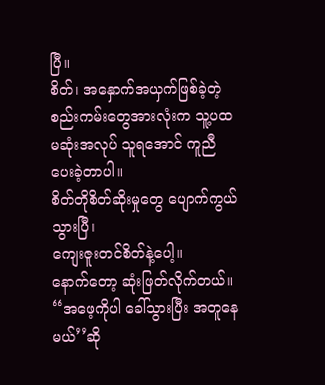ပြီ။
စိတ်၊ အနှောက်အယှက်ဖြစ်ခဲ့တဲ့ စည်းကမ်းတွေအားလုံးက သူ့ပထမဆုံးအလုပ် သူရအောင် ကူညီပေးခဲ့တာပါ။
စိတ်တိုစိတ်ဆိုးမှုတွေ ပျောက်ကွယ်သွားပြီ၊
ကျေးဇူးတင်စိတ်နဲ့ပေါ့။
နောက်တော့ ဆုံးဖြတ်လိုက်တယ်။
‘‘အဖေ့ကိုပါ ခေါ်သွားပြီး အတူနေမယ်’’ဆို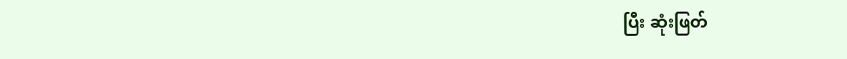ပြီး ဆုံးဖြတ်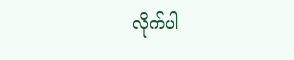လိုက်ပါ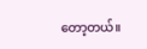တော့တယ်။